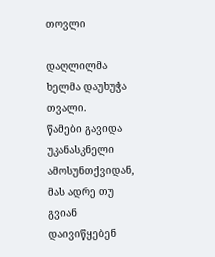თოვლი

დაღლილმა ხელმა დაუხუჭა თვალი.
წამები გავიდა უკანასკნელი ამოსუნთქვიდან,
მას ადრე თუ გვიან დაივიწყებენ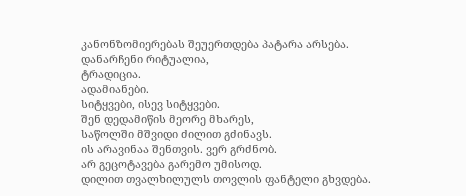კანონზომიერებას შეუერთდება პატარა არსება.
დანარჩენი რიტუალია,
ტრადიცია.
ადამიანები.
სიტყვები, ისევ სიტყვები.
შენ დედამიწის მეორე მხარეს,
საწოლში მშვიდი ძილით გძინავს.
ის არავინაა შენთვის. ვერ გრძნობ.
არ გეცოტავება გარემო უმისოდ.
დილით თვალხილულს თოვლის ფანტელი გხვდება.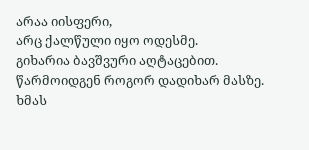არაა იისფერი,
არც ქალწული იყო ოდესმე.
გიხარია ბავშვური აღტაცებით.
წარმოიდგენ როგორ დადიხარ მასზე.
ხმას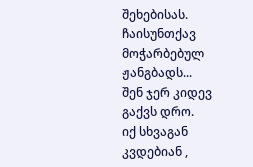შეხებისას.
ჩაისუნთქავ მოჭარბებულ ჟანგბადს...
შენ ჯერ კიდევ გაქვს დრო.
იქ სხვაგან კვდებიან ,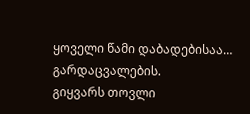ყოველი წამი დაბადებისაა…
გარდაცვალების.
გიყვარს თოვლი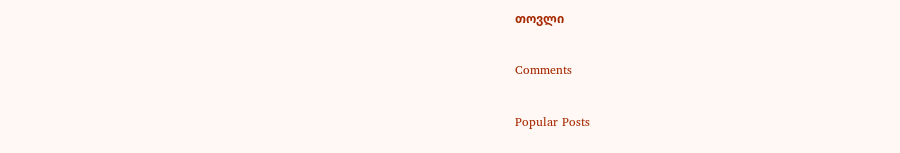თოვლი

Comments

Popular Posts